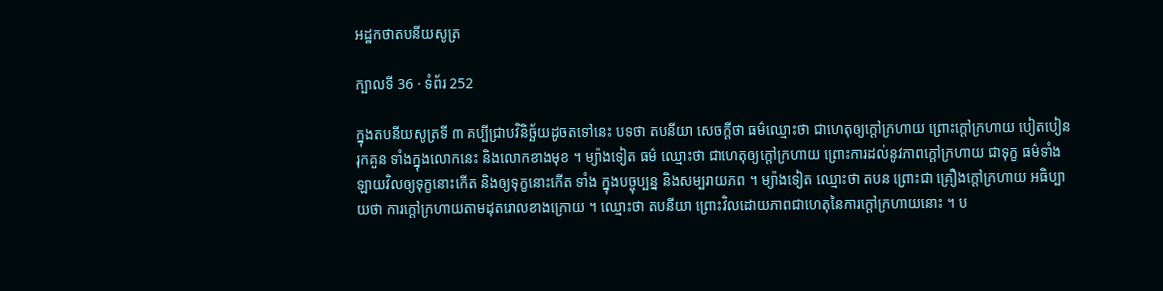អដ្ឋកថាតបនីយសូត្រ

ក្បាលទី 36 · ទំព័រ 252

ក្នុងតបនីយសូត្រទី ៣ គប្បីជ្រាបវិនិច្ឆ័យដូចតទៅនេះ បទថា តបនីយា សេចក្តីថា ធម៌ឈ្មោះថា ជាហេតុឲ្យក្តៅក្រហាយ ព្រោះក្តៅក្រហាយ បៀតបៀន រុកគួន ទាំងក្នុងលោកនេះ និងលោកខាងមុខ ។ ម្យ៉ាងទៀត ធម៌ ឈ្មោះថា ជាហេតុឲ្យក្តៅក្រហាយ ព្រោះការដល់នូវភាពក្តៅក្រហាយ ជាទុក្ខ ធម៌ទាំងឡាយវិលឲ្យទុក្ខនោះកើត និងឲ្យទុក្ខនោះកើត ទាំង ក្នុងបច្ចុប្បន្ន និងសម្បរាយភព ។ ម្យ៉ាងទៀត ឈ្មោះថា តបន ព្រោះជា គ្រឿងក្តៅក្រហាយ អធិប្បាយថា ការក្តៅក្រហាយតាមដុតរោលខាងក្រោយ ។ ឈ្មោះថា តបនីយា ព្រោះវិលដោយភាពជាហេតុនៃការក្តៅក្រហាយនោះ ។ ប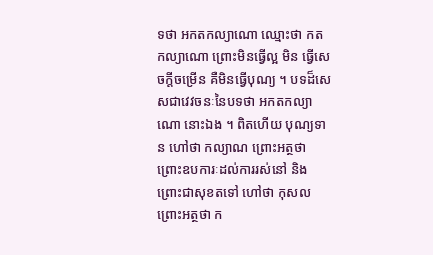ទថា អកតកល្យាណោ ឈ្មោះថា កតកល្យាណោ ព្រោះមិនធ្វើល្អ មិន ធ្វើសេចក្តីចម្រើន គឺមិនធ្វើបុណ្យ ។ បទដ៏សេសជាវេវចនៈនៃបទថា អកតកល្យាណោ នោះឯង ។ ពិតហើយ បុណ្យទាន ហៅថា កល្យាណ ព្រោះអត្ថថា ព្រោះឧបការៈដល់ការរស់នៅ និងព្រោះជាសុខតទៅ ហៅថា កុសល ព្រោះអត្ថថា ក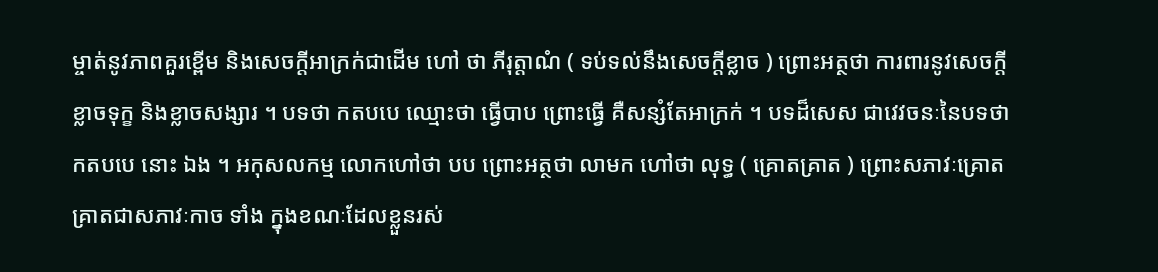ម្ចាត់នូវភាពគួរខ្ពើម និងសេចក្តីអាក្រក់ជាដើម ហៅ ថា ភីរុត្តាណំ ( ទប់ទល់នឹងសេចក្តីខ្លាច ) ព្រោះអត្ថថា ការពារនូវសេចក្តី ខ្លាចទុក្ខ និងខ្លាចសង្សារ ។ បទថា កតបបេ ឈ្មោះថា ធ្វើបាប ព្រោះធ្វើ គឺសន្សំតែអាក្រក់ ។ បទដ៏សេស ជាវេវចនៈនៃបទថា កតបបេ នោះ ឯង ។ អកុសលកម្ម លោកហៅថា បប ព្រោះអត្ថថា លាមក ហៅថា លុទ្ធ ( គ្រោតគ្រាត ) ព្រោះសភាវៈគ្រោតគ្រាតជាសភាវៈកាច ទាំង ក្នុងខណៈដែលខ្លួនរស់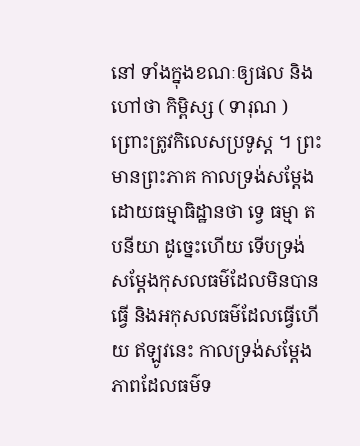នៅ ទាំងក្នុងខណៈឲ្យផល និងហៅថា កិម្ពិស្ស ( ទារុណ ) ព្រោះត្រូវកិលេសប្រទូស្ត ។ ព្រះមានព្រះភាគ កាលទ្រង់សម្តែងដោយធម្មាធិដ្ឋានថា ទ្វេ ធម្មា តបនីយា ដូច្នេះហើយ ទើបទ្រង់សម្តែងកុសលធម៌ដែលមិនបានធ្វើ និងអកុសលធម៌ដែលធ្វើហើយ ឥឡូវនេះ កាលទ្រង់សម្តែងភាពដែលធម៌ទ